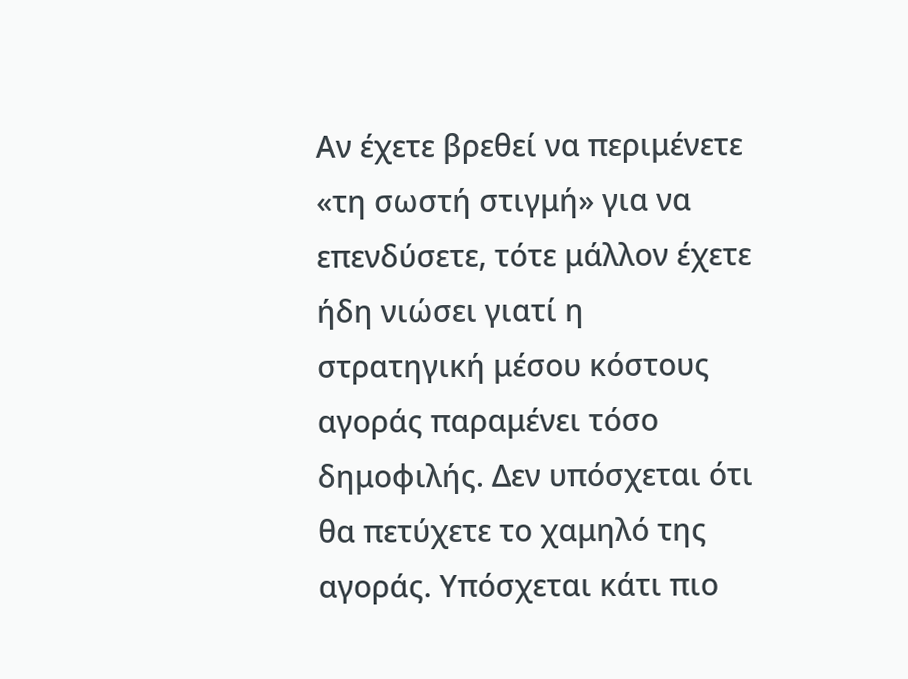Αν έχετε βρεθεί να περιμένετε «τη σωστή στιγμή» για να επενδύσετε, τότε μάλλον έχετε ήδη νιώσει γιατί η στρατηγική μέσου κόστους αγοράς παραμένει τόσο δημοφιλής. Δεν υπόσχεται ότι θα πετύχετε το χαμηλό της αγοράς. Υπόσχεται κάτι πιο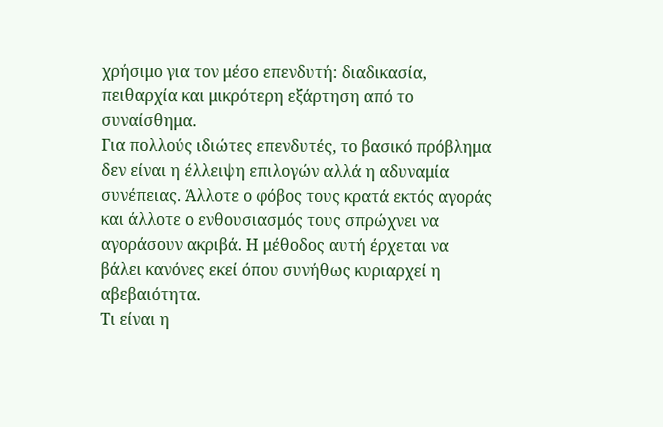χρήσιμο για τον μέσο επενδυτή: διαδικασία, πειθαρχία και μικρότερη εξάρτηση από το συναίσθημα.
Για πολλούς ιδιώτες επενδυτές, το βασικό πρόβλημα δεν είναι η έλλειψη επιλογών αλλά η αδυναμία συνέπειας. Άλλοτε ο φόβος τους κρατά εκτός αγοράς και άλλοτε ο ενθουσιασμός τους σπρώχνει να αγοράσουν ακριβά. Η μέθοδος αυτή έρχεται να βάλει κανόνες εκεί όπου συνήθως κυριαρχεί η αβεβαιότητα.
Τι είναι η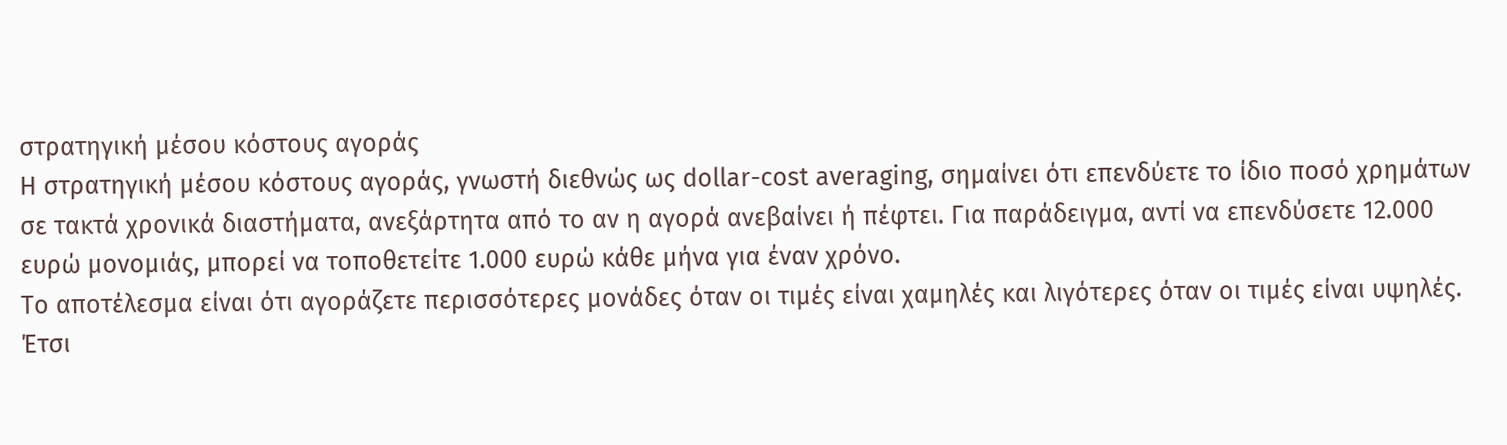στρατηγική μέσου κόστους αγοράς
Η στρατηγική μέσου κόστους αγοράς, γνωστή διεθνώς ως dollar-cost averaging, σημαίνει ότι επενδύετε το ίδιο ποσό χρημάτων σε τακτά χρονικά διαστήματα, ανεξάρτητα από το αν η αγορά ανεβαίνει ή πέφτει. Για παράδειγμα, αντί να επενδύσετε 12.000 ευρώ μονομιάς, μπορεί να τοποθετείτε 1.000 ευρώ κάθε μήνα για έναν χρόνο.
Το αποτέλεσμα είναι ότι αγοράζετε περισσότερες μονάδες όταν οι τιμές είναι χαμηλές και λιγότερες όταν οι τιμές είναι υψηλές. Έτσι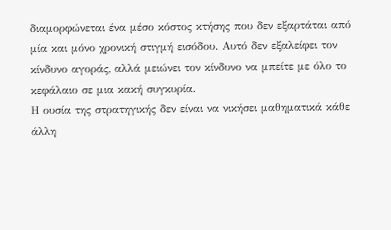διαμορφώνεται ένα μέσο κόστος κτήσης που δεν εξαρτάται από μία και μόνο χρονική στιγμή εισόδου. Αυτό δεν εξαλείφει τον κίνδυνο αγοράς, αλλά μειώνει τον κίνδυνο να μπείτε με όλο το κεφάλαιο σε μια κακή συγκυρία.
Η ουσία της στρατηγικής δεν είναι να νικήσει μαθηματικά κάθε άλλη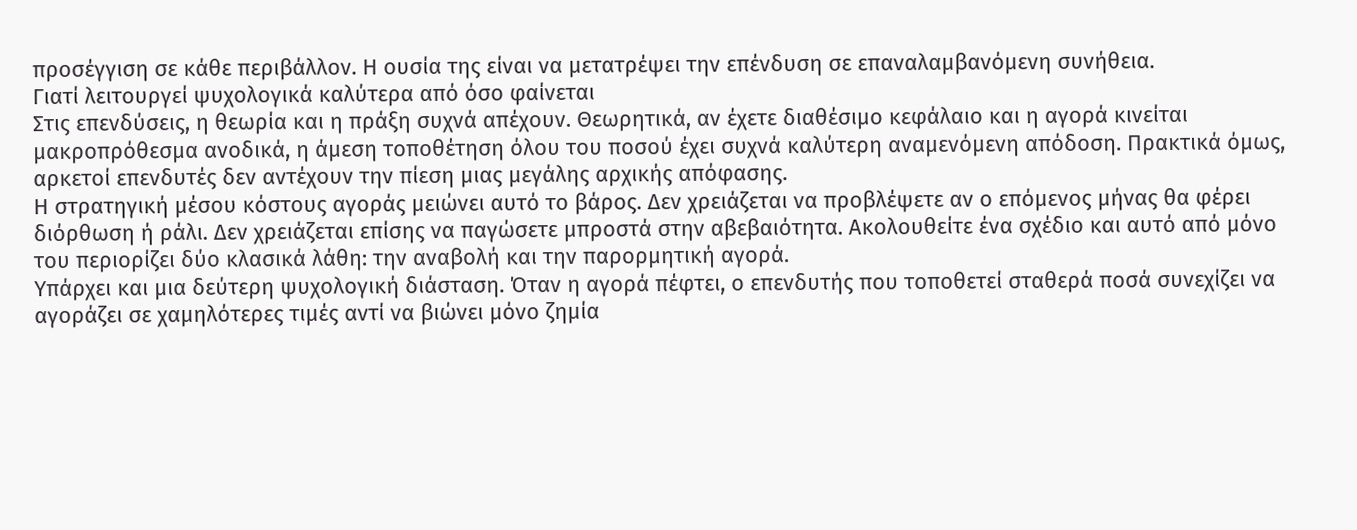προσέγγιση σε κάθε περιβάλλον. Η ουσία της είναι να μετατρέψει την επένδυση σε επαναλαμβανόμενη συνήθεια.
Γιατί λειτουργεί ψυχολογικά καλύτερα από όσο φαίνεται
Στις επενδύσεις, η θεωρία και η πράξη συχνά απέχουν. Θεωρητικά, αν έχετε διαθέσιμο κεφάλαιο και η αγορά κινείται μακροπρόθεσμα ανοδικά, η άμεση τοποθέτηση όλου του ποσού έχει συχνά καλύτερη αναμενόμενη απόδοση. Πρακτικά όμως, αρκετοί επενδυτές δεν αντέχουν την πίεση μιας μεγάλης αρχικής απόφασης.
Η στρατηγική μέσου κόστους αγοράς μειώνει αυτό το βάρος. Δεν χρειάζεται να προβλέψετε αν ο επόμενος μήνας θα φέρει διόρθωση ή ράλι. Δεν χρειάζεται επίσης να παγώσετε μπροστά στην αβεβαιότητα. Ακολουθείτε ένα σχέδιο και αυτό από μόνο του περιορίζει δύο κλασικά λάθη: την αναβολή και την παρορμητική αγορά.
Υπάρχει και μια δεύτερη ψυχολογική διάσταση. Όταν η αγορά πέφτει, ο επενδυτής που τοποθετεί σταθερά ποσά συνεχίζει να αγοράζει σε χαμηλότερες τιμές αντί να βιώνει μόνο ζημία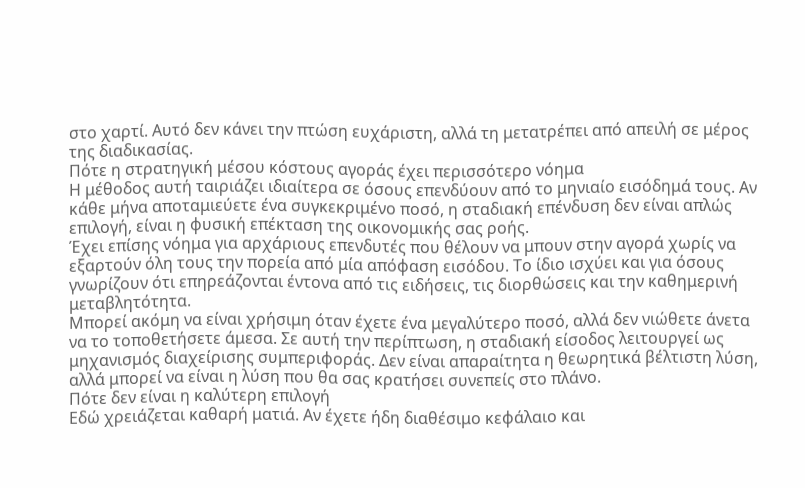στο χαρτί. Αυτό δεν κάνει την πτώση ευχάριστη, αλλά τη μετατρέπει από απειλή σε μέρος της διαδικασίας.
Πότε η στρατηγική μέσου κόστους αγοράς έχει περισσότερο νόημα
Η μέθοδος αυτή ταιριάζει ιδιαίτερα σε όσους επενδύουν από το μηνιαίο εισόδημά τους. Αν κάθε μήνα αποταμιεύετε ένα συγκεκριμένο ποσό, η σταδιακή επένδυση δεν είναι απλώς επιλογή, είναι η φυσική επέκταση της οικονομικής σας ροής.
Έχει επίσης νόημα για αρχάριους επενδυτές που θέλουν να μπουν στην αγορά χωρίς να εξαρτούν όλη τους την πορεία από μία απόφαση εισόδου. Το ίδιο ισχύει και για όσους γνωρίζουν ότι επηρεάζονται έντονα από τις ειδήσεις, τις διορθώσεις και την καθημερινή μεταβλητότητα.
Μπορεί ακόμη να είναι χρήσιμη όταν έχετε ένα μεγαλύτερο ποσό, αλλά δεν νιώθετε άνετα να το τοποθετήσετε άμεσα. Σε αυτή την περίπτωση, η σταδιακή είσοδος λειτουργεί ως μηχανισμός διαχείρισης συμπεριφοράς. Δεν είναι απαραίτητα η θεωρητικά βέλτιστη λύση, αλλά μπορεί να είναι η λύση που θα σας κρατήσει συνεπείς στο πλάνο.
Πότε δεν είναι η καλύτερη επιλογή
Εδώ χρειάζεται καθαρή ματιά. Αν έχετε ήδη διαθέσιμο κεφάλαιο και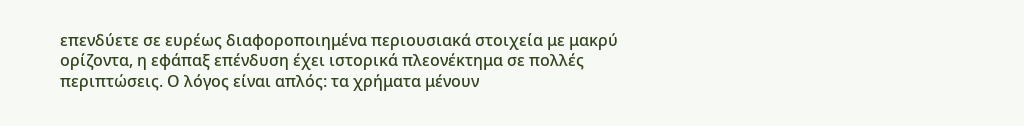επενδύετε σε ευρέως διαφοροποιημένα περιουσιακά στοιχεία με μακρύ ορίζοντα, η εφάπαξ επένδυση έχει ιστορικά πλεονέκτημα σε πολλές περιπτώσεις. Ο λόγος είναι απλός: τα χρήματα μένουν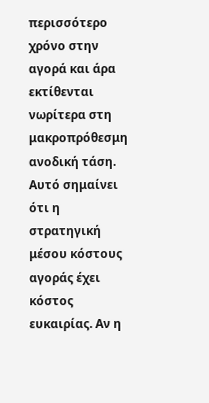περισσότερο χρόνο στην αγορά και άρα εκτίθενται νωρίτερα στη μακροπρόθεσμη ανοδική τάση.
Αυτό σημαίνει ότι η στρατηγική μέσου κόστους αγοράς έχει κόστος ευκαιρίας. Αν η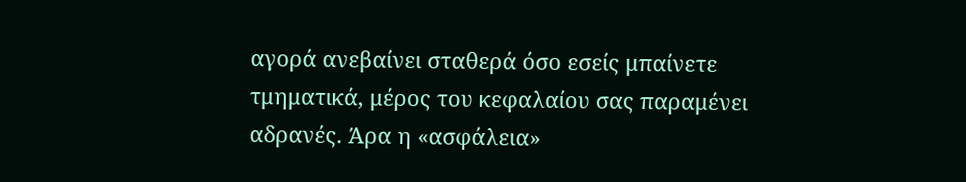αγορά ανεβαίνει σταθερά όσο εσείς μπαίνετε τμηματικά, μέρος του κεφαλαίου σας παραμένει αδρανές. Άρα η «ασφάλεια»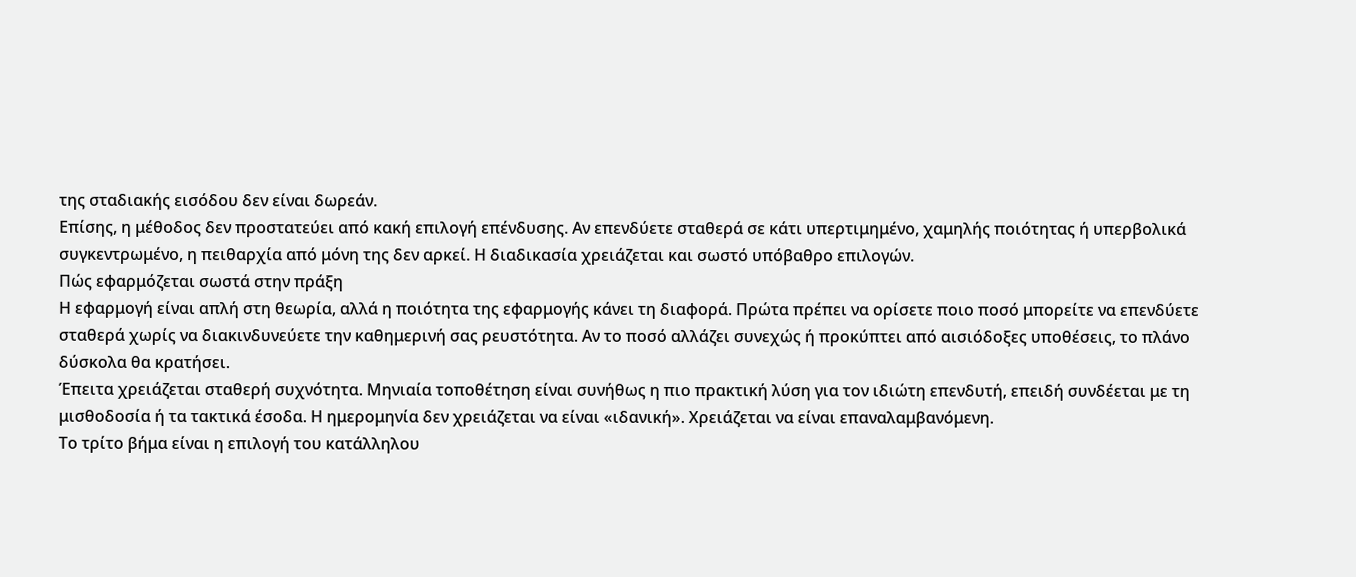της σταδιακής εισόδου δεν είναι δωρεάν.
Επίσης, η μέθοδος δεν προστατεύει από κακή επιλογή επένδυσης. Αν επενδύετε σταθερά σε κάτι υπερτιμημένο, χαμηλής ποιότητας ή υπερβολικά συγκεντρωμένο, η πειθαρχία από μόνη της δεν αρκεί. Η διαδικασία χρειάζεται και σωστό υπόβαθρο επιλογών.
Πώς εφαρμόζεται σωστά στην πράξη
Η εφαρμογή είναι απλή στη θεωρία, αλλά η ποιότητα της εφαρμογής κάνει τη διαφορά. Πρώτα πρέπει να ορίσετε ποιο ποσό μπορείτε να επενδύετε σταθερά χωρίς να διακινδυνεύετε την καθημερινή σας ρευστότητα. Αν το ποσό αλλάζει συνεχώς ή προκύπτει από αισιόδοξες υποθέσεις, το πλάνο δύσκολα θα κρατήσει.
Έπειτα χρειάζεται σταθερή συχνότητα. Μηνιαία τοποθέτηση είναι συνήθως η πιο πρακτική λύση για τον ιδιώτη επενδυτή, επειδή συνδέεται με τη μισθοδοσία ή τα τακτικά έσοδα. Η ημερομηνία δεν χρειάζεται να είναι «ιδανική». Χρειάζεται να είναι επαναλαμβανόμενη.
Το τρίτο βήμα είναι η επιλογή του κατάλληλου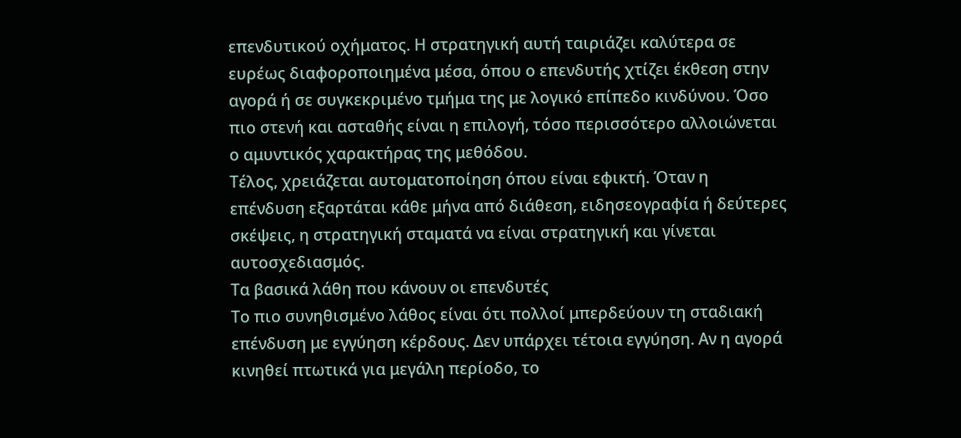επενδυτικού οχήματος. Η στρατηγική αυτή ταιριάζει καλύτερα σε ευρέως διαφοροποιημένα μέσα, όπου ο επενδυτής χτίζει έκθεση στην αγορά ή σε συγκεκριμένο τμήμα της με λογικό επίπεδο κινδύνου. Όσο πιο στενή και ασταθής είναι η επιλογή, τόσο περισσότερο αλλοιώνεται ο αμυντικός χαρακτήρας της μεθόδου.
Τέλος, χρειάζεται αυτοματοποίηση όπου είναι εφικτή. Όταν η επένδυση εξαρτάται κάθε μήνα από διάθεση, ειδησεογραφία ή δεύτερες σκέψεις, η στρατηγική σταματά να είναι στρατηγική και γίνεται αυτοσχεδιασμός.
Τα βασικά λάθη που κάνουν οι επενδυτές
Το πιο συνηθισμένο λάθος είναι ότι πολλοί μπερδεύουν τη σταδιακή επένδυση με εγγύηση κέρδους. Δεν υπάρχει τέτοια εγγύηση. Αν η αγορά κινηθεί πτωτικά για μεγάλη περίοδο, το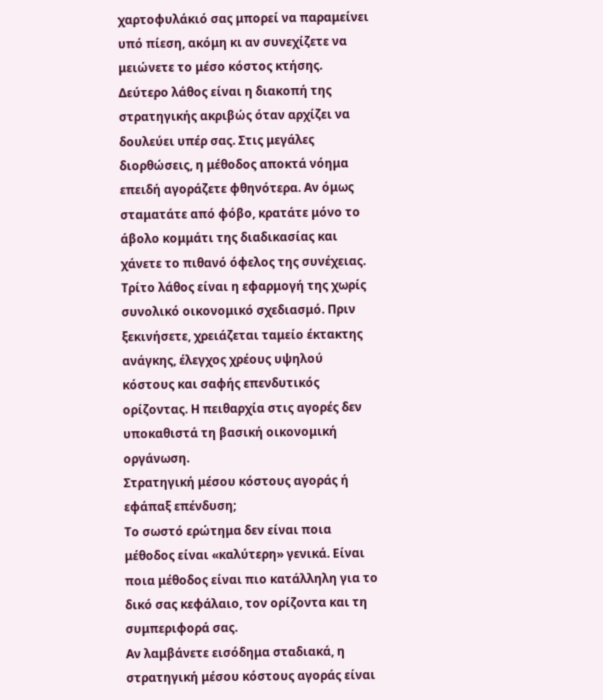χαρτοφυλάκιό σας μπορεί να παραμείνει υπό πίεση, ακόμη κι αν συνεχίζετε να μειώνετε το μέσο κόστος κτήσης.
Δεύτερο λάθος είναι η διακοπή της στρατηγικής ακριβώς όταν αρχίζει να δουλεύει υπέρ σας. Στις μεγάλες διορθώσεις, η μέθοδος αποκτά νόημα επειδή αγοράζετε φθηνότερα. Αν όμως σταματάτε από φόβο, κρατάτε μόνο το άβολο κομμάτι της διαδικασίας και χάνετε το πιθανό όφελος της συνέχειας.
Τρίτο λάθος είναι η εφαρμογή της χωρίς συνολικό οικονομικό σχεδιασμό. Πριν ξεκινήσετε, χρειάζεται ταμείο έκτακτης ανάγκης, έλεγχος χρέους υψηλού κόστους και σαφής επενδυτικός ορίζοντας. Η πειθαρχία στις αγορές δεν υποκαθιστά τη βασική οικονομική οργάνωση.
Στρατηγική μέσου κόστους αγοράς ή εφάπαξ επένδυση;
Το σωστό ερώτημα δεν είναι ποια μέθοδος είναι «καλύτερη» γενικά. Είναι ποια μέθοδος είναι πιο κατάλληλη για το δικό σας κεφάλαιο, τον ορίζοντα και τη συμπεριφορά σας.
Αν λαμβάνετε εισόδημα σταδιακά, η στρατηγική μέσου κόστους αγοράς είναι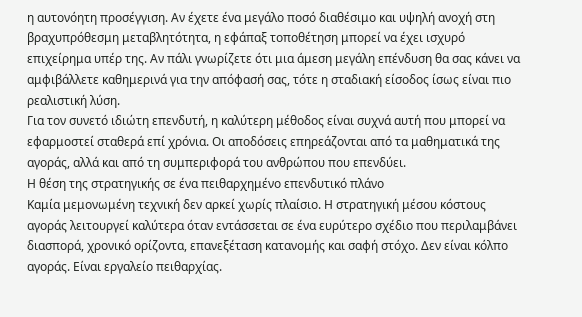η αυτονόητη προσέγγιση. Αν έχετε ένα μεγάλο ποσό διαθέσιμο και υψηλή ανοχή στη βραχυπρόθεσμη μεταβλητότητα, η εφάπαξ τοποθέτηση μπορεί να έχει ισχυρό επιχείρημα υπέρ της. Αν πάλι γνωρίζετε ότι μια άμεση μεγάλη επένδυση θα σας κάνει να αμφιβάλλετε καθημερινά για την απόφασή σας, τότε η σταδιακή είσοδος ίσως είναι πιο ρεαλιστική λύση.
Για τον συνετό ιδιώτη επενδυτή, η καλύτερη μέθοδος είναι συχνά αυτή που μπορεί να εφαρμοστεί σταθερά επί χρόνια. Οι αποδόσεις επηρεάζονται από τα μαθηματικά της αγοράς, αλλά και από τη συμπεριφορά του ανθρώπου που επενδύει.
Η θέση της στρατηγικής σε ένα πειθαρχημένο επενδυτικό πλάνο
Καμία μεμονωμένη τεχνική δεν αρκεί χωρίς πλαίσιο. Η στρατηγική μέσου κόστους αγοράς λειτουργεί καλύτερα όταν εντάσσεται σε ένα ευρύτερο σχέδιο που περιλαμβάνει διασπορά, χρονικό ορίζοντα, επανεξέταση κατανομής και σαφή στόχο. Δεν είναι κόλπο αγοράς. Είναι εργαλείο πειθαρχίας.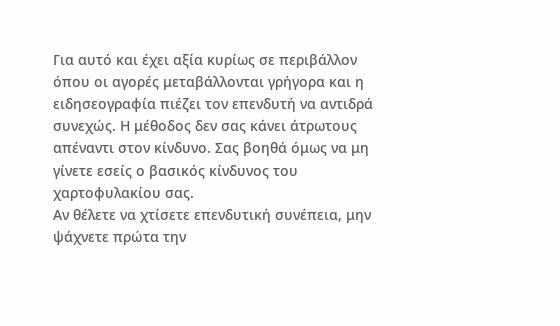Για αυτό και έχει αξία κυρίως σε περιβάλλον όπου οι αγορές μεταβάλλονται γρήγορα και η ειδησεογραφία πιέζει τον επενδυτή να αντιδρά συνεχώς. Η μέθοδος δεν σας κάνει άτρωτους απέναντι στον κίνδυνο. Σας βοηθά όμως να μη γίνετε εσείς ο βασικός κίνδυνος του χαρτοφυλακίου σας.
Αν θέλετε να χτίσετε επενδυτική συνέπεια, μην ψάχνετε πρώτα την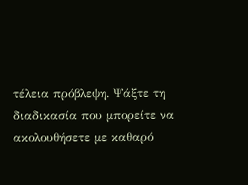τέλεια πρόβλεψη. Ψάξτε τη διαδικασία που μπορείτε να ακολουθήσετε με καθαρό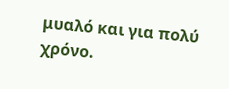μυαλό και για πολύ χρόνο.